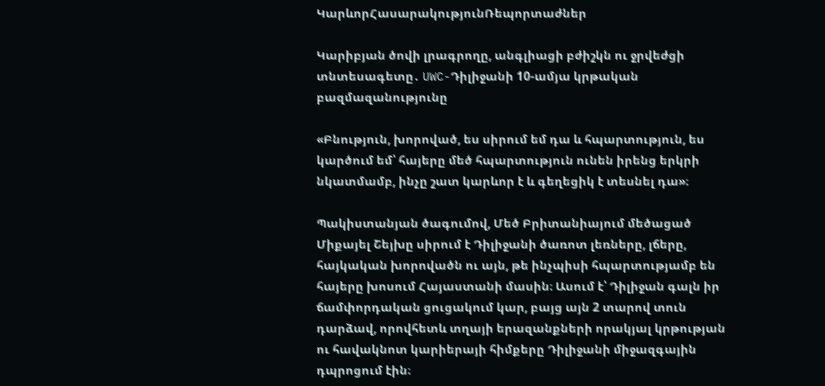ԿարևորՀասարակությունՌեպորտաժներ

Կարիբյան ծովի լրագրողը, անգլիացի բժիշկն ու ջրվեժցի տնտեսագետը․ UWC-Դիլիջանի 10-ամյա կրթական բազմազանությունը

«Բնություն, խորոված, ես սիրում եմ դա և հպարտություն, ես կարծում եմ՝ հայերը մեծ հպարտություն ունեն իրենց երկրի նկատմամբ, ինչը շատ կարևոր է և գեղեցիկ է տեսնել դա»։

Պակիստանյան ծագումով, Մեծ Բրիտանիայում մեծացած Միքայել Շեյխը սիրում է Դիլիջանի ծառոտ լեռները, լճերը, հայկական խորովածն ու այն, թե ինչպիսի հպարտությամբ են հայերը խոսում Հայաստանի մասին։ Ասում է՝ Դիլիջան գալն իր ճամփորդական ցուցակում կար, բայց այն 2 տարով տուն դարձավ, որովհետև տղայի երազանքների որակյալ կրթության ու հավակնոտ կարիերայի հիմքերը Դիլիջանի միջազգային դպրոցում էին։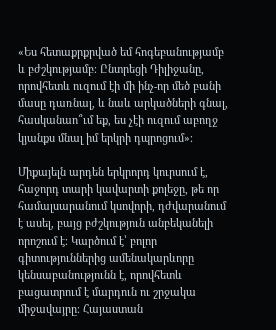«Ես հետաքրքրված եմ հոգեբանությամբ և բժշկությամբ։ Ընտրեցի Դիլիջանը, որովհետև ուզում էի մի ինչ-որ մեծ բանի մասը դառնալ, և նաև արկածների գնալ, հասկանաո՞ւմ եք, ես չէի ուզում աբողջ կյանքս մնալ իմ երկրի դպրոցում»։

Միքայելն արդեն երկրորդ կուրսում է, հաջորդ տարի կավարտի քոլեջը, թե որ համալսարանում կսովորի, դժվարանում է ասել, բայց բժշկություն անբեկանելի որոշում է։ Կարծում է՝ բոլոր գիտություններից ամենակարևորը կենսաբանությունն է, որովհետև բացատրում է մարդուն ու շրջակա միջավայրը։ Հայաստան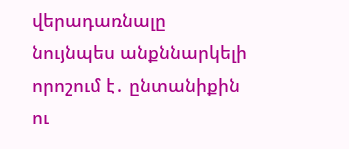վերադառնալը նույնպես անքննարկելի որոշում է․ ընտանիքին ու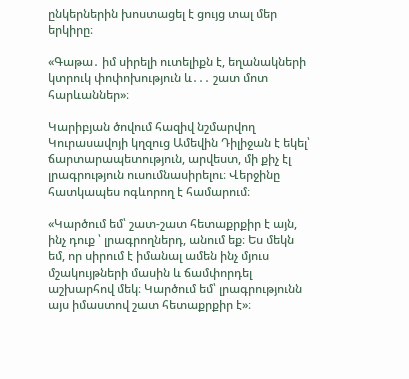ընկերներին խոստացել է ցույց տալ մեր երկիրը։

«Գաթա․ իմ սիրելի ուտելիքն է, եղանակների կտրուկ փոփոխություն և․․․ շատ մոտ հարևաններ»։

Կարիբյան ծովում հազիվ նշմարվող Կուրասավոյի կղզուց Ամեվին Դիլիջան է եկել՝ ճարտարապետություն, արվեստ, մի քիչ էլ լրագրություն ուսումնասիրելու։ Վերջինը հատկապես ոգևորող է համարում։

«Կարծում եմ՝ շատ-շատ հետաքրքիր է այն, ինչ դուք ՝ լրագրողներդ, անում եք։ Ես մեկն եմ, որ սիրում է իմանալ ամեն ինչ մյուս մշակույթների մասին և ճամփորդել աշխարհով մեկ։ Կարծում եմ՝ լրագրությունն այս իմաստով շատ հետաքրքիր է»։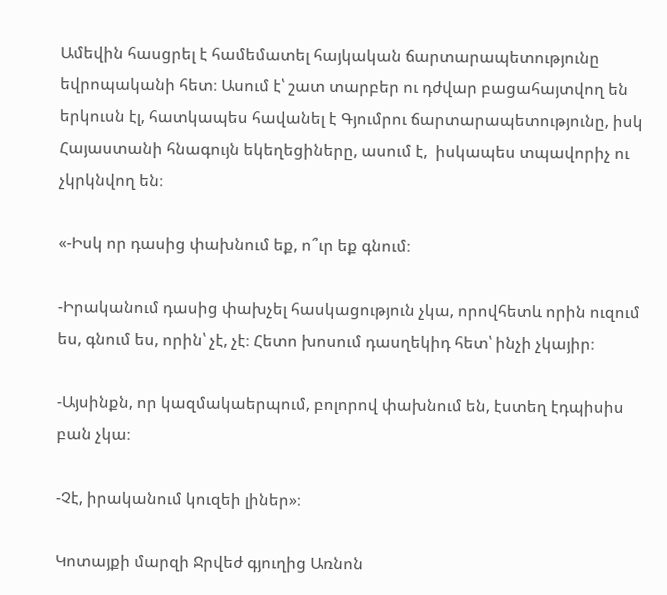Ամեվին հասցրել է համեմատել հայկական ճարտարապետությունը եվրոպականի հետ։ Ասում է՝ շատ տարբեր ու դժվար բացահայտվող են երկուսն էլ, հատկապես հավանել է Գյումրու ճարտարապետությունը, իսկ Հայաստանի հնագույն եկեղեցիները, ասում է,  իսկապես տպավորիչ ու չկրկնվող են։

«-Իսկ որ դասից փախնում եք, ո՞ւր եք գնում։

-Իրականում դասից փախչել հասկացություն չկա, որովհետև որին ուզում ես, գնում ես, որին՝ չէ, չէ։ Հետո խոսում դասղեկիդ հետ՝ ինչի չկայիր։

-Այսինքն, որ կազմակաերպում, բոլորով փախնում են, էստեղ էդպիսիս բան չկա։

-Չէ, իրականում կուզեի լիներ»։

Կոտայքի մարզի Ջրվեժ գյուղից Առնոն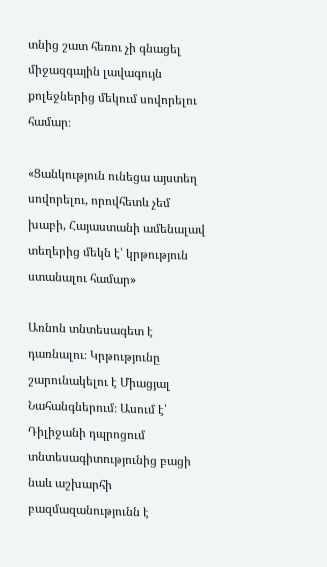տնից շատ հեռու չի գնացել միջազգային լավագույն քոլեջներից մեկում սովորելու համար։

«Ցանկություն ունեցա այստեղ սովորելու, որովհետև չեմ խաբի, Հայաստանի ամենալավ տեղերից մեկն է՝ կրթություն ստանալու համար»

Առնոն տնտեսագետ է դառնալու։ Կրթությունը շարունակելու է Միացյալ Նահանգներում։ Ասում է՝ Դիլիջանի դպրոցում տնտեսագիտությունից բացի նաև աշխարհի բազմազանությունն է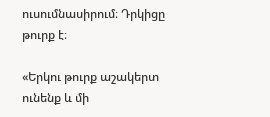ուսումնասիրում։ Դրկիցը թուրք է։

«Երկու թուրք աշակերտ ունենք և մի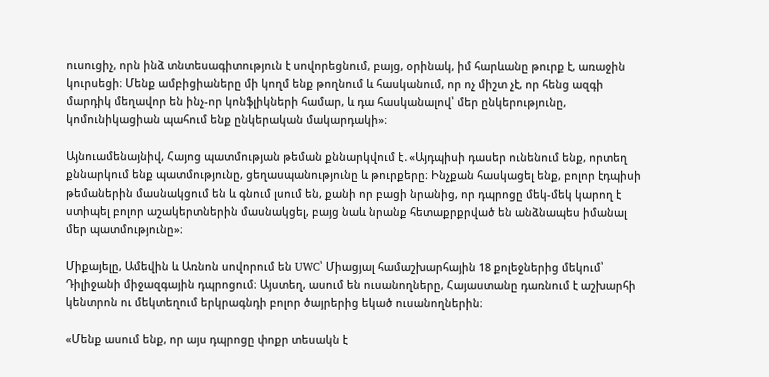ուսուցիչ, որն ինձ տնտեսագիտություն է սովորեցնում, բայց, օրինակ, իմ հարևանը թուրք է, առաջին կուրսեցի։ Մենք ամբիցիաները մի կողմ ենք թողնում և հասկանում, որ ոչ միշտ չէ, որ հենց ազգի մարդիկ մեղավոր են ինչ-որ կոնֆլիկների համար, և դա հասկանալով՝ մեր ընկերությունը, կոմունիկացիան պահում ենք ընկերական մակարդակի»։

Այնուամենայնիվ, Հայոց պատմության թեման քննարկվում է․«Այդպիսի դասեր ունենում ենք, որտեղ քննարկում ենք պատմությունը, ցեղասպանությունը և թուրքերը։ Ինչքան հասկացել ենք, բոլոր էդպիսի թեմաներին մասնակցում են և գնում լսում են, քանի որ բացի նրանից, որ դպրոցը մեկ-մեկ կարող է ստիպել բոլոր աշակերտներին մասնակցել, բայց նաև նրանք հետաքրքրված են անձնապես իմանալ մեր պատմությունը»։

Միքայելը, Ամեվին և Առնոն սովորում են UWC՝ Միացյալ համաշխարհային 18 քոլեջներից մեկում՝ Դիլիջանի միջազգային դպրոցում։ Այստեղ, ասում են ուսանողները, Հայաստանը դառնում է աշխարհի կենտրոն ու մեկտեղում երկրագնդի բոլոր ծայրերից եկած ուսանողներին։

«Մենք ասում ենք, որ այս դպրոցը փոքր տեսակն է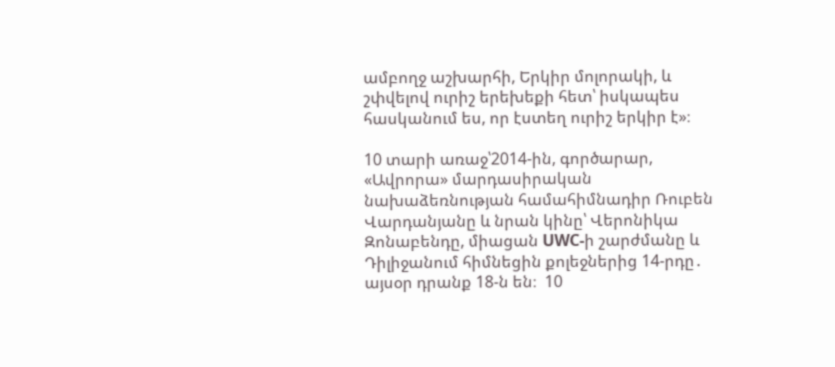ամբողջ աշխարհի, Երկիր մոլորակի, և շփվելով ուրիշ երեխեքի հետ՝ իսկապես հասկանում ես, որ էստեղ ուրիշ երկիր է»։

10 տարի առաջ՝2014-ին, գործարար, «Ավրորա» մարդասիրական նախաձեռնության համահիմնադիր Ռուբեն Վարդանյանը և նրան կինը՝ Վերոնիկա Զոնաբենդը, միացան UWC-ի շարժմանը և Դիլիջանում հիմնեցին քոլեջներից 14-րդը․ այսօր դրանք 18-ն են։  10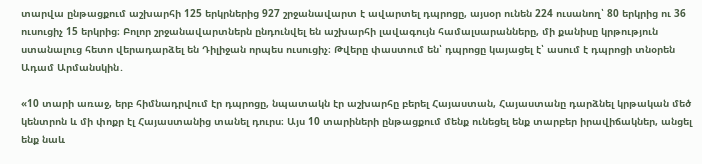տարվա ընթացքում աշխարհի 125 երկրներից 927 շրջանավարտ է ավարտել դպրոցը, այսօր ունեն 224 ուսանող՝ 80 երկրից ու 36 ուսուցիչ 15 երկրից։ Բոլոր շրջանավարտներն ընդունվել են աշխարհի լավագույն համալսարանները, մի քանիսը կրթություն ստանալուց հետո վերադարձել են Դիլիջան որպես ուսուցիչ։ Թվերը փաստում են՝ դպրոցը կայացել է՝ ասում է դպրոցի տնօրեն Ադամ Արմանսկին․

«10 տարի առաջ, երբ հիմնադրվում էր դպրոցը, նպատակն էր աշխարհը բերել Հայաստան, Հայաստանը դարձնել կրթական մեծ կենտրոն և մի փոքր էլ Հայաստանից տանել դուրս։ Այս 10 տարիների ընթացքում մենք ունեցել ենք տարբեր իրավիճակներ, անցել ենք նաև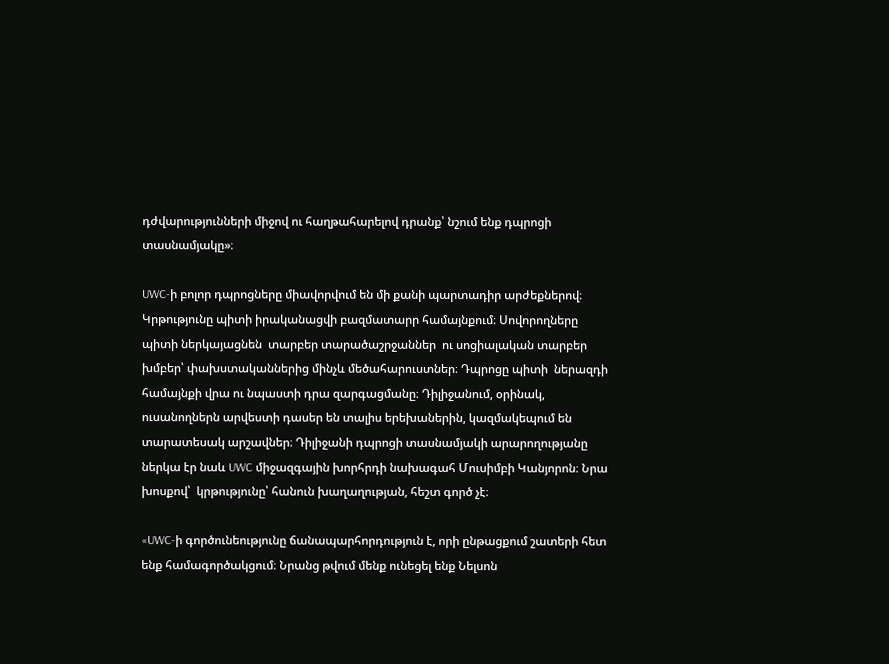դժվարությունների միջով ու հաղթահարելով դրանք՝ նշում ենք դպրոցի տասնամյակը»։

UWC-ի բոլոր դպրոցները միավորվում են մի քանի պարտադիր արժեքներով։ Կրթությունը պիտի իրականացվի բազմատարր համայնքում։ Սովորողները պիտի ներկայացնեն  տարբեր տարածաշրջաններ  ու սոցիալական տարբեր խմբեր՝ փախստականներից մինչև մեծահարուստներ։ Դպրոցը պիտի  ներազդի համայնքի վրա ու նպաստի դրա զարգացմանը։ Դիլիջանում, օրինակ, ուսանողներն արվեստի դասեր են տալիս երեխաներին, կազմակեպում են տարատեսակ արշավներ։ Դիլիջանի դպրոցի տասնամյակի արարողությանը ներկա էր նաև UWC միջազգային խորհրդի նախագահ Մուսիմբի Կանյորոն։ Նրա խոսքով՝  կրթությունը՝ հանուն խաղաղության, հեշտ գործ չէ։

«UWC-ի գործունեությունը ճանապարհորդություն է, որի ընթացքում շատերի հետ ենք համագործակցում։ Նրանց թվում մենք ունեցել ենք Նելսոն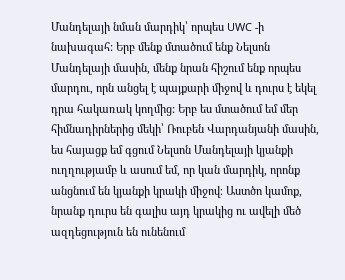Մանդելայի նման մարդիկ՝ որպես UWC -ի նախագահ: Երբ մենք մտածում ենք Նելսոն Մանդելայի մասին, մենք նրան հիշում ենք որպես մարդու, որն անցել է պայքարի միջով և դուրս է եկել դրա հակառակ կողմից: Երբ ես մտածում եմ մեր հիմնադիրներից մեկի՝ Ռուբեն Վարդանյանի մասին, ես հայացք եմ գցում Նելսոն Մանդելայի կյանքի ուղղությամբ և ասում եմ, որ կան մարդիկ, որոնք անցնում են կյանքի կրակի միջով։ Աստծո կամոք, նրանք դուրս են գալիս այդ կրակից ու ավելի մեծ ազդեցություն են ունենում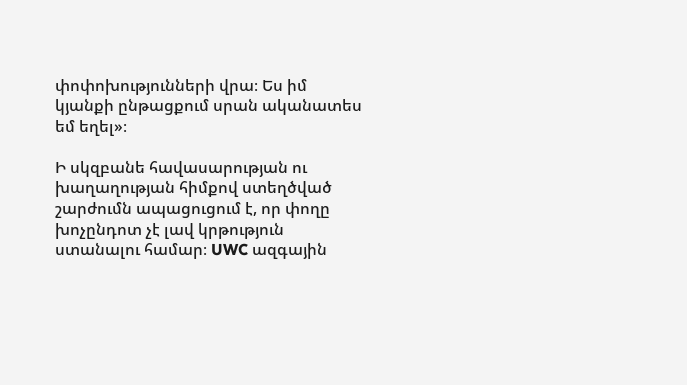փոփոխությունների վրա։ Ես իմ կյանքի ընթացքում սրան ականատես եմ եղել»։

Ի սկզբանե հավասարության ու խաղաղության հիմքով ստեղծված շարժումն ապացուցում է, որ փողը խոչընդոտ չէ լավ կրթություն ստանալու համար։ UWC ազգային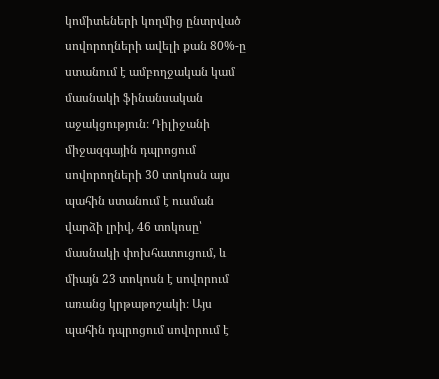կոմիտեների կողմից ընտրված սովորողների ավելի քան 80%-ը ստանում է ամբողջական կամ մասնակի ֆինանսական աջակցություն։ Դիլիջանի միջազգային դպրոցում սովորողների 30 տոկոսն այս պահին ստանում է ուսման վարձի լրիվ, 46 տոկոսը՝ մասնակի փոխհատուցում, և միայն 23 տոկոսն է սովորում առանց կրթաթոշակի։ Այս պահին դպրոցում սովորում է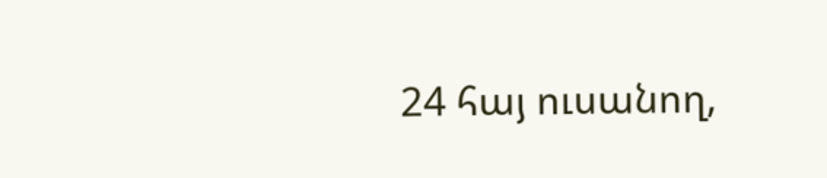24 հայ ուսանող,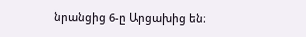նրանցից 6-ը Արցախից են։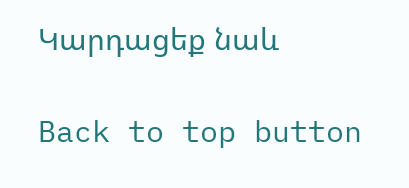Կարդացեք նաև

Back to top button